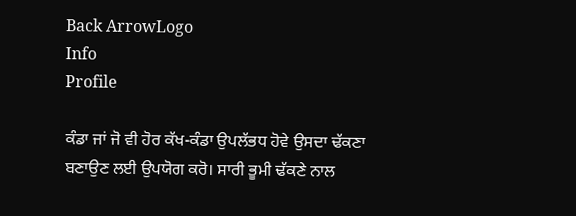Back ArrowLogo
Info
Profile

ਕੰਡਾ ਜਾਂ ਜੋ ਵੀ ਹੋਰ ਕੱਖ-ਕੰਡਾ ਉਪਲੱਭਧ ਹੋਵੇ ਉਸਦਾ ਢੱਕਣਾ ਬਣਾਉਣ ਲਈ ਉਪਯੋਗ ਕਰੋ। ਸਾਰੀ ਭੂਮੀ ਢੱਕਣੇ ਨਾਲ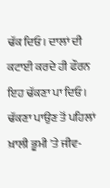ਢੱਕ ਦਿਓ। ਦਾਲਾਂ ਦੀ ਕਟਾਈ ਕਰਦੇ ਹੀ ਫੌਰਨ ਇਹ ਢੱਕਣਾ ਪਾ ਦਿਓ। ਢੱਕਣਾ ਪਾਉਣ ਤੋਂ ਪਹਿਲਾਂ ਖ਼ਾਲੀ ਭੂਮੀ 'ਤੇ ਜੀਵ-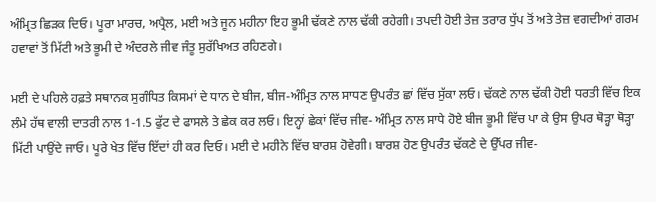ਅੰਮ੍ਰਿਤ ਛਿੜਕ ਦਿਓ। ਪੂਰਾ ਮਾਰਚ, ਅਪ੍ਰੈਲ, ਮਈ ਅਤੇ ਜੂਨ ਮਹੀਨਾ ਇਹ ਭੂਮੀ ਢੱਕਣੇ ਨਾਲ ਢੱਕੀ ਰਹੇਗੀ। ਤਪਦੀ ਹੋਈ ਤੇਜ਼ ਤਰਾਰ ਧੁੱਪ ਤੋਂ ਅਤੇ ਤੇਜ਼ ਵਗਦੀਆਂ ਗਰਮ ਹਵਾਵਾਂ ਤੋਂ ਮਿੱਟੀ ਅਤੇ ਭੂਮੀ ਦੇ ਅੰਦਰਲੇ ਜੀਵ ਜੰਤੂ ਸੁਰੱਖਿਅਤ ਰਹਿਣਗੇ।

ਮਈ ਦੇ ਪਹਿਲੇ ਹਫ਼ਤੇ ਸਥਾਨਕ ਸੁਗੰਧਿਤ ਕਿਸਮਾਂ ਦੇ ਧਾਨ ਦੇ ਬੀਜ, ਬੀਜ-ਅੰਮ੍ਰਿਤ ਨਾਲ ਸਾਧਣ ਉਪਰੰਤ ਛਾਂ ਵਿੱਚ ਸੁੱਕਾ ਲਓ। ਢੱਕਣੇ ਨਾਲ ਢੱਕੀ ਹੋਈ ਧਰਤੀ ਵਿੱਚ ਇਕ ਲੰਮੇ ਹੱਥ ਵਾਲੀ ਦਾਤਰੀ ਨਾਲ 1-1.5 ਫੁੱਟ ਦੇ ਫਾਸਲੇ ਤੇ ਛੇਕ ਕਰ ਲਓ। ਇਨ੍ਹਾਂ ਛੇਕਾਂ ਵਿੱਚ ਜੀਵ- ਅੰਮ੍ਰਿਤ ਨਾਲ ਸਾਧੇ ਹੋਏ ਬੀਜ ਭੂਮੀ ਵਿੱਚ ਪਾ ਕੇ ਉਸ ਉਪਰ ਥੋੜ੍ਹਾ ਥੋੜ੍ਹਾ ਮਿੱਟੀ ਪਾਉਂਦੇ ਜਾਓ। ਪੂਰੇ ਖੇਤ ਵਿੱਚ ਇੱਦਾਂ ਹੀ ਕਰ ਦਿਓ। ਮਈ ਦੇ ਮਹੀਨੇ ਵਿੱਚ ਬਾਰਸ਼ ਹੋਵੇਗੀ। ਬਾਰਸ਼ ਹੋਣ ਉਪਰੰਤ ਢੱਕਣੇ ਦੇ ਉੱਪਰ ਜੀਵ-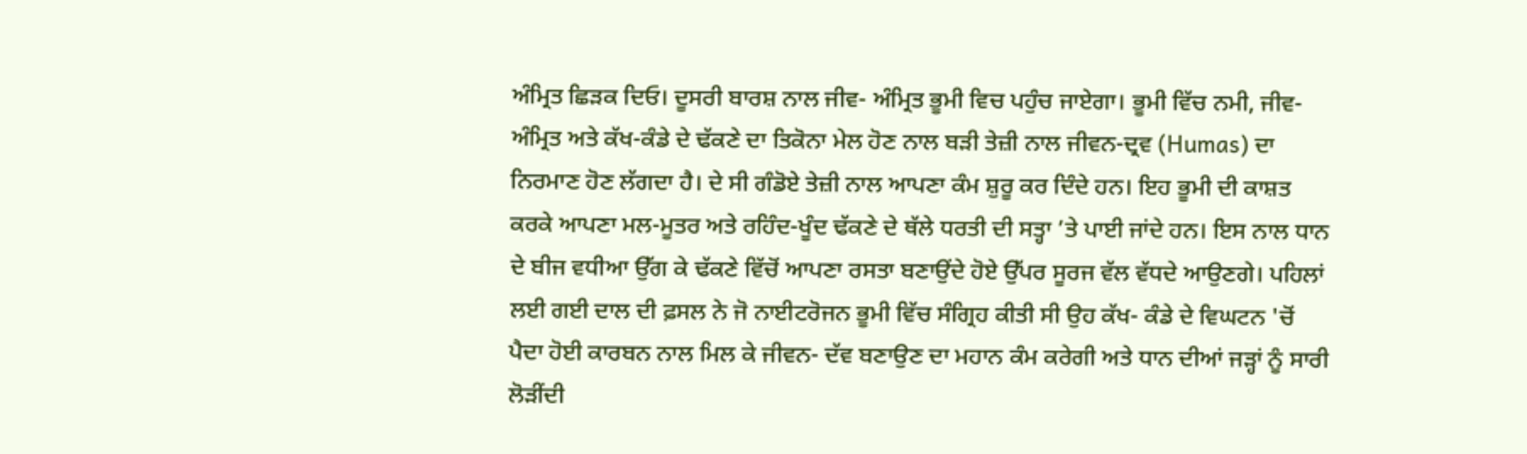ਅੰਮ੍ਰਿਤ ਛਿੜਕ ਦਿਓ। ਦੂਸਰੀ ਬਾਰਸ਼ ਨਾਲ ਜੀਵ- ਅੰਮ੍ਰਿਤ ਭੂਮੀ ਵਿਚ ਪਹੁੰਚ ਜਾਏਗਾ। ਭੂਮੀ ਵਿੱਚ ਨਮੀ, ਜੀਵ-ਅੰਮ੍ਰਿਤ ਅਤੇ ਕੱਖ-ਕੰਡੇ ਦੇ ਢੱਕਣੇ ਦਾ ਤਿਕੋਨਾ ਮੇਲ ਹੋਣ ਨਾਲ ਬੜੀ ਤੇਜ਼ੀ ਨਾਲ ਜੀਵਨ-ਦ੍ਰਵ (Humas) ਦਾ ਨਿਰਮਾਣ ਹੋਣ ਲੱਗਦਾ ਹੈ। ਦੇ ਸੀ ਗੰਡੋਏ ਤੇਜ਼ੀ ਨਾਲ ਆਪਣਾ ਕੰਮ ਸ਼ੁਰੂ ਕਰ ਦਿੰਦੇ ਹਨ। ਇਹ ਭੂਮੀ ਦੀ ਕਾਸ਼ਤ ਕਰਕੇ ਆਪਣਾ ਮਲ-ਮੂਤਰ ਅਤੇ ਰਹਿੰਦ-ਖੂੰਦ ਢੱਕਣੇ ਦੇ ਥੱਲੇ ਧਰਤੀ ਦੀ ਸਤ੍ਹਾ ’ਤੇ ਪਾਈ ਜਾਂਦੇ ਹਨ। ਇਸ ਨਾਲ ਧਾਨ ਦੇ ਬੀਜ ਵਧੀਆ ਉੱਗ ਕੇ ਢੱਕਣੇ ਵਿੱਚੋਂ ਆਪਣਾ ਰਸਤਾ ਬਣਾਉਂਦੇ ਹੋਏ ਉੱਪਰ ਸੂਰਜ ਵੱਲ ਵੱਧਦੇ ਆਉਣਗੇ। ਪਹਿਲਾਂ ਲਈ ਗਈ ਦਾਲ ਦੀ ਫ਼ਸਲ ਨੇ ਜੋ ਨਾਈਟਰੋਜਨ ਭੂਮੀ ਵਿੱਚ ਸੰਗ੍ਰਿਹ ਕੀਤੀ ਸੀ ਉਹ ਕੱਖ- ਕੰਡੇ ਦੇ ਵਿਘਟਨ 'ਚੋਂ ਪੈਦਾ ਹੋਈ ਕਾਰਬਨ ਨਾਲ ਮਿਲ ਕੇ ਜੀਵਨ- ਦੱਵ ਬਣਾਉਣ ਦਾ ਮਹਾਨ ਕੰਮ ਕਰੇਗੀ ਅਤੇ ਧਾਨ ਦੀਆਂ ਜੜ੍ਹਾਂ ਨੂੰ ਸਾਰੀ ਲੋੜੀਂਦੀ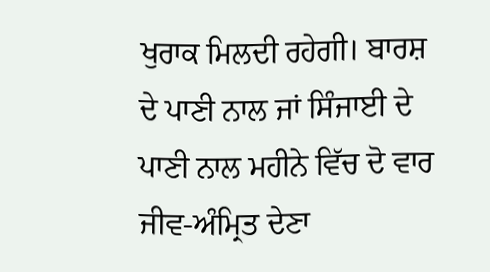ਖੁਰਾਕ ਮਿਲਦੀ ਰਹੇਗੀ। ਬਾਰਸ਼ ਦੇ ਪਾਣੀ ਨਾਲ ਜਾਂ ਸਿੰਜਾਈ ਦੇ ਪਾਣੀ ਨਾਲ ਮਹੀਨੇ ਵਿੱਚ ਦੋ ਵਾਰ ਜੀਵ-ਅੰਮ੍ਰਿਤ ਦੇਣਾ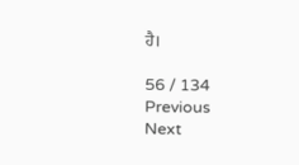ਹੈ।

56 / 134
Previous
Next